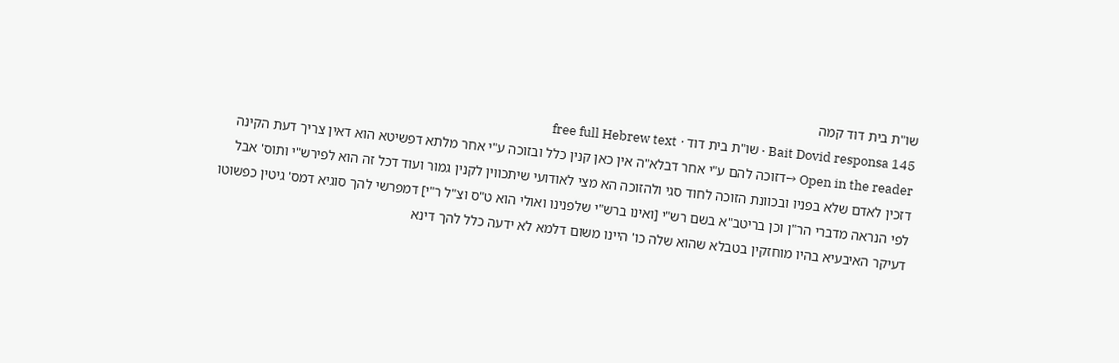שו"ת בית דוד קמה
Bait Dovid responsa 145 · שו"ת בית דוד · free full Hebrew text
Open in the reader →דזוכה להם ע"י אחר דבלא"ה אין כאן קנין כלל ובזוכה ע"י אחר מלתא דפשיטא הוא דאין צריך דעת הקינה דזכין לאדם שלא בפניו ובכוונת הזוכה לחוד סגי ולהזוכה הא מצי לאודועי שיתכווין לקנין גמור ועוד דכל זה הוא לפירש"י ותוס' אבל לפי הנראה מדברי הר"ן וכן בריטב"א בשם רש"י [ואינו ברש"י שלפנינו ואולי הוא ט"ס וצ"ל ר"י] דמפרשי להך סוגיא דמס' גיטין כפשוטו דעיקר האיבעיא בהיו מוחזקין בטבלא שהוא שלה כו' היינו משום דלמא לא ידעה כלל להך דינא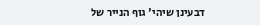דבעינן שיהי' גוף הנייר של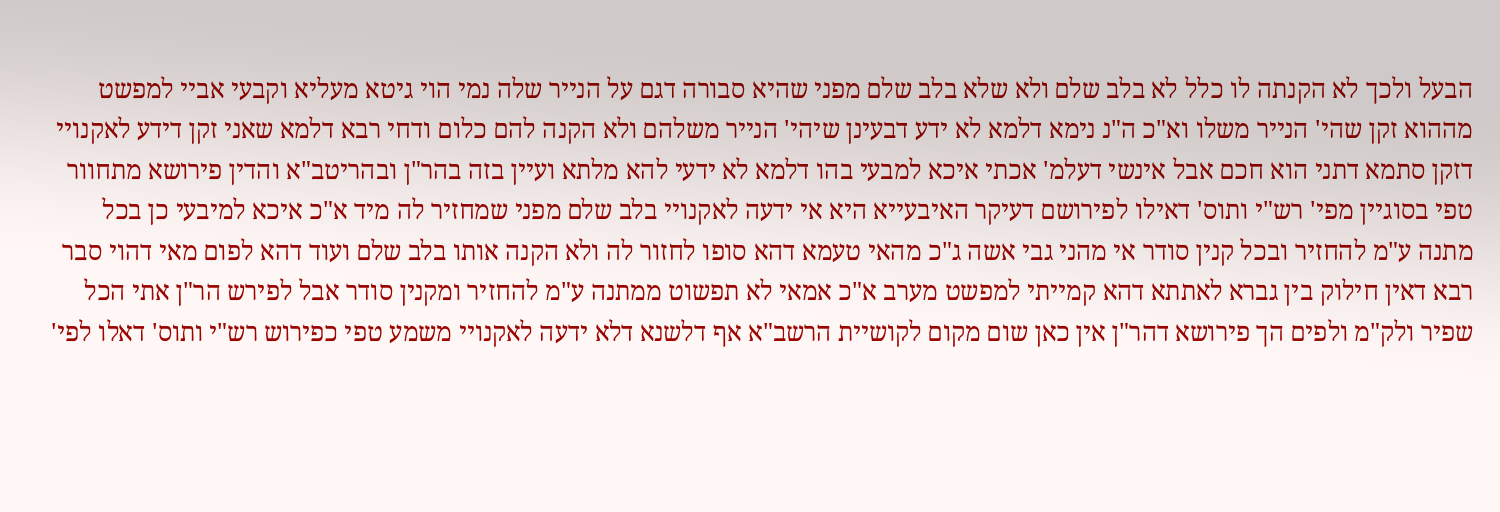הבעל ולכך לא הקנתה לו כלל לא בלב שלם ולא שלא בלב שלם מפני שהיא סבורה דגם על הנייר שלה נמי הוי גיטא מעליא וקבעי אביי למפשט מההוא זקן שהי' הנייר משלו וא"כ ה"נ נימא דלמא לא ידע דבעינן שיהי' הנייר משלהם ולא הקנה להם כלום ודחי רבא דלמא שאני זקן דידע לאקנויי דזקן סתמא דתני הוא חכם אבל אינשי דעלמ' אכתי איכא למבעי בהו דלמא לא ידעי להא מלתא ועיין בזה בהר"ן ובהריטב"א והדין פירושא מתחוור טפי בסוגיין מפי' רש"י ותוס' דאילו לפירושם דעיקר האיבעייא היא אי ידעה לאקנויי בלב שלם מפני שמחזיר לה מיד א"כ איכא למיבעי כן בכל מתנה ע"מ להחזיר ובכל קנין סודר אי מהני גבי אשה ג"כ מהאי טעמא דהא סופו לחזור לה ולא הקנה אותו בלב שלם ועוד דהא לפום מאי דהוי סבר רבא דאין חילוק בין גברא לאתתא דהא קמייתי למפשט מערב א"כ אמאי לא תפשוט ממתנה ע"מ להחזיר ומקנין סודר אבל לפירש הר"ן אתי הכל שפיר ולק"מ ולפים הך פירושא דהר"ן אין כאן שום מקום לקושיית הרשב"א אף דלשנא דלא ידעה לאקנויי משמע טפי כפירוש רש"י ותוס' דאלו לפי'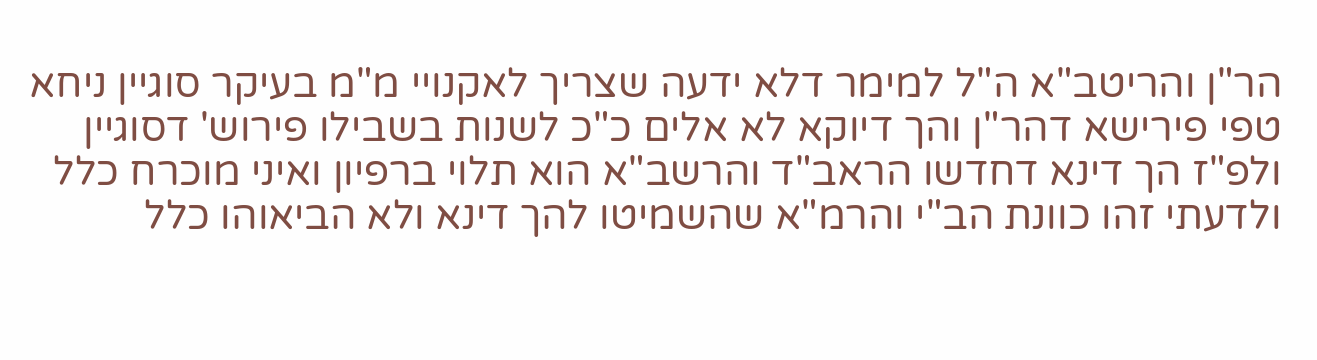הר"ן והריטב"א ה"ל למימר דלא ידעה שצריך לאקנויי מ"מ בעיקר סוגיין ניחא טפי פירישא דהר"ן והך דיוקא לא אלים כ"כ לשנות בשבילו פירוש' דסוגיין ולפ"ז הך דינא דחדשו הראב"ד והרשב"א הוא תלוי ברפיון ואיני מוכרח כלל ולדעתי זהו כוונת הב"י והרמ"א שהשמיטו להך דינא ולא הביאוהו כלל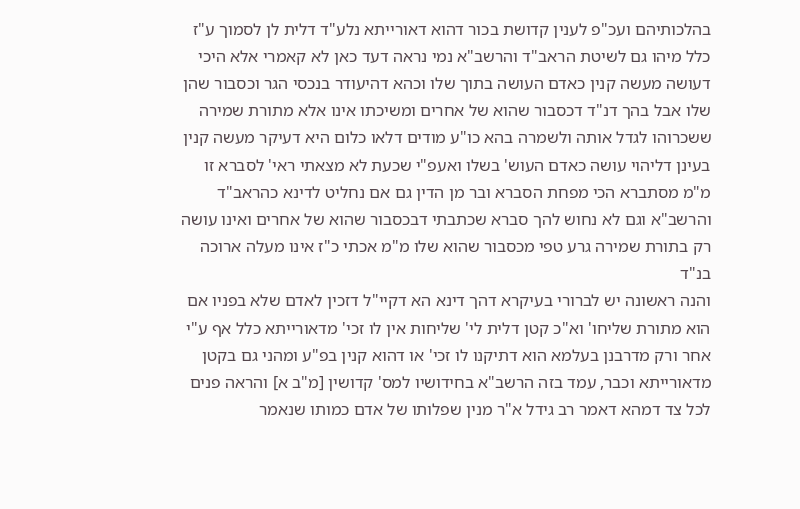בהלכותיהם ועכ"פ לענין קדושת בכור דהוא דאורייתא נלע"ד דלית לן לסמוך ע"ז כלל מיהו גם לשיטת הראב"ד והרשב"א נמי נראה דעד כאן לא קאמרי אלא היכי דעושה מעשה קנין כאדם העושה בתוך שלו וכהא דהיעודר בנכסי הגר וכסבור שהן שלו אבל בהך דנ"ד דכסבור שהוא של אחרים ומשיכתו אינו אלא מתורת שמירה ששכרוהו לגדל אותה ולשמרה בהא כו"ע מודים דלאו כלום היא דעיקר מעשה קנין בעינן דליהוי עושה כאדם העוש' בשלו ואעפ"י שכעת לא מצאתי ראי' לסברא זו מ"מ מסתברא הכי מפחת הסברא ובר מן הדין גם אם נחליט לדינא כהראב"ד והרשב"א וגם לא נחוש להך סברא שכתבתי דבכסבור שהוא של אחרים ואינו עושה רק בתורת שמירה גרע טפי מכסבור שהוא שלו מ"מ אכתי כ"ז אינו מעלה ארוכה בנ"ד
והנה ראשונה יש לברורי בעיקרא דהך דינא הא דקיי"ל דזכין לאדם שלא בפניו אם הוא מתורת שליחו' וא"כ קטן דלית לי' שליחות אין לו זכי' מדאורייתא כלל אף ע"י אחר ורק מדרבנן בעלמא הוא דתיקנו לו זכי' או דהוא קנין בפ"ע ומהני גם בקטן מדאורייתא וכבר, עמד בזה הרשב"א בחידושיו למס' קדושין [מ"ב א] והראה פנים לכל צד דמהא דאמר רב גידל א"ר מנין שפלותו של אדם כמותו שנאמר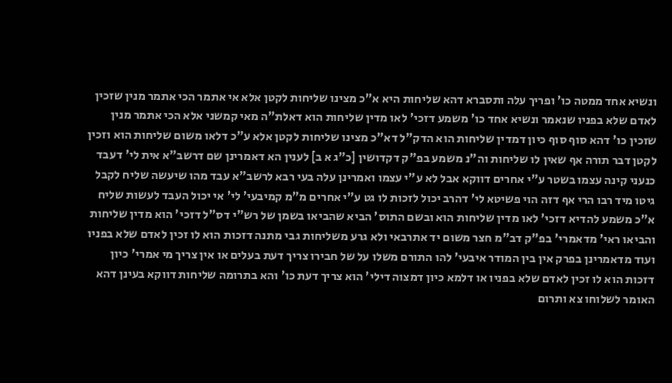ונשיא אחד ממטה כו' ופריך עלה ותסברא דהא שליחות היא א"כ מצינו שליחות לקטן אלא אי אתמר הכי אתמר מנין שזכין לאדם שלא בפניו שנאמר ונשיא אחד כו' משמע דזכי' לאו מדין שליחות הוא דאלת"ה מאי קמשני אלא הכי אתמר מנין שזכין כו' דהא סוף סוף כיון דמדין שליחות הוא הדק"ל דא"כ מצינו שליחות לקטן אלא ע"כ דלאו משום שליחות הוא וזכין לקטן דבר תורה אף שאין לו שליחות וה"נ משמע בפ"ק דקדושין [כ"ג א ב] לענין הא דאמרינן שם דרשב"א אית לי' דעבד כנעני קינה עצמו בשטר ע"י אחרים דווקא אבל לא ע"י עצמו ואמרינן עלה בעי רבא לרשב"א עבד מהו שיעשה שליח לקבל גיטו מיד רבו הרי אף דזה הוי פשיטא לי' דהרב יכול לזכות לו גט ע"י אחרים מ"מ קמיבעי' לי' אי יכול העבד לעשות שליח א"כ משמע להדיא דזכי' לאו מדין שליחות הוא ובשם התוס' הביא שהביאו בשמן של רש"י דס"ל דזכי' הוא מדין שליחות והביאו ראי' מדאמרי' בפ"ק דב"מ חצר משום יד אתרבאי ולא גרע משליחות גבי מתנה דזכות הוא לו זכין לאדם שלא בפניו ועוד מדאמרינן בפרק אין בין המודר איבעי' להו התורם משלו על של חבירו צריך דעת בעלים או אין צריך מי אמרי' כיון דזכות הוא לו זכין לאדם שלא בפניו או דלמא כיון דמצוה דילי' הוא צריך דעת כו' והא בתרומה שליחות דווקא בעינן דהא האומר לשלוחו צא ותרום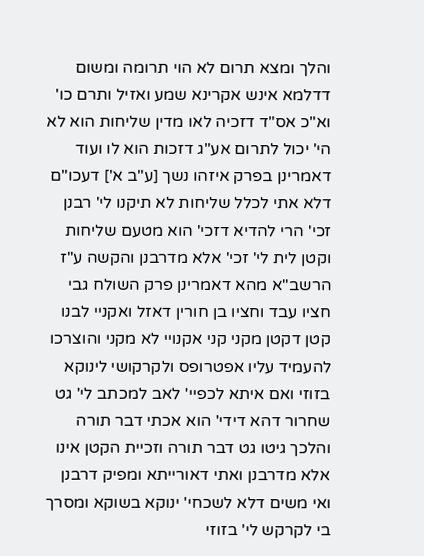והלך ומצא תרום לא הוי תרומה ומשום דדלמא אינש אקרינא שמע ואזיל ותרם כו' וא"כ אס"ד דזכיה לאו מדין שליחות הוא לא הי' יכול לתרום אע"ג דזכות הוא לו ועוד דאמרינן בפרק איזהו נשך [ע"ב א'] דעכו"ם דלא אתי לכלל שליחות לא תיקנו לי' רבנן זכי' הרי להדיא דזכי' הוא מטעם שליחות וקטן לית לי' זכי' אלא מדרבנן והקשה ע"ז הרשב"א מהא דאמרינן פרק השולח גבי חציו עבד וחציו בן חורין דאזל ואקניי לבנו קטן דקטן מקני קני אקנויי לא מקני והוצרכו להעמיד עליו אפטרופס ולקרקושי לינוקא בזוזי ואם איתא לכפיי' לאב למכתב לי' גט שחרור דהא דידי' הוא אכתי דבר תורה והלכך גיטו גט דבר תורה וזכיית הקטן אינו אלא מדרבנן ואתי דאורייתא ומפיק דרבנן ואי משים דלא לשכחי' ינוקא בשוקא ומסרך בי לקרקש לי' בזוזי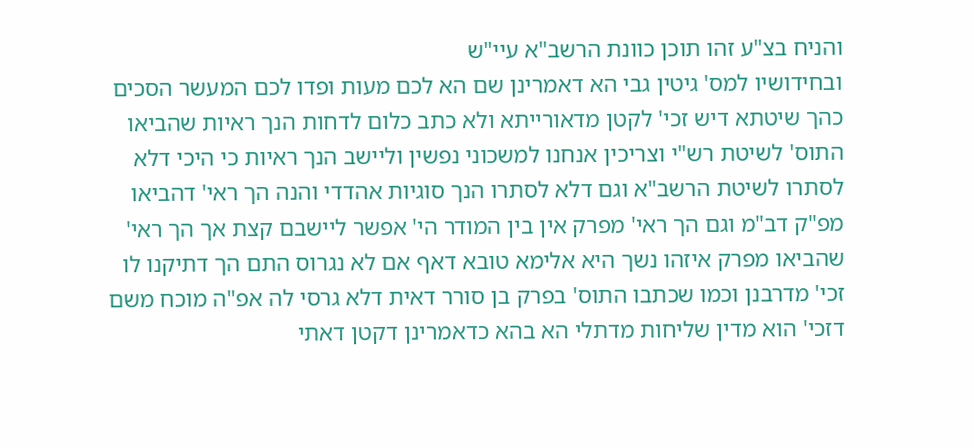והניח בצ"ע זהו תוכן כוונת הרשב"א עיי"ש
ובחידושיו למס' גיטין גבי הא דאמרינן שם הא לכם מעות ופדו לכם המעשר הסכים כהך שיטתא דיש זכי' לקטן מדאורייתא ולא כתב כלום לדחות הנך ראיות שהביאו התוס' לשיטת רש"י וצריכין אנחנו למשכוני נפשין וליישב הנך ראיות כי היכי דלא לסתרו לשיטת הרשב"א וגם דלא לסתרו הנך סוגיות אהדדי והנה הך ראי' דהביאו מפ"ק דב"מ וגם הך ראי' מפרק אין בין המודר הי' אפשר ליישבם קצת אך הך ראי' שהביאו מפרק איזהו נשך היא אלימא טובא דאף אם לא נגרוס התם הך דתיקנו לו זכי' מדרבנן וכמו שכתבו התוס' בפרק בן סורר דאית דלא גרסי לה אפ"ה מוכח משם דזכי' הוא מדין שליחות מדתלי הא בהא כדאמרינן דקטן דאתי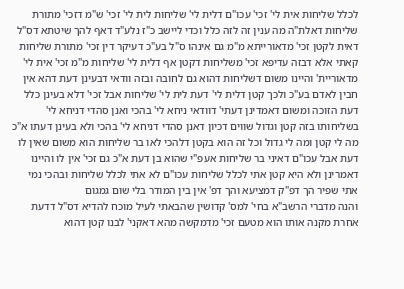לכלל שליחות אית לי' זכי' עכו"ם דלית לי' שליחות לית לי' זכי' ש"מ דזכי' מתורת שליחות דאלת"ה מה ענין זה לזה כלל וכדי ליישב כ"ז נלע"ד דאף להך שיטתא דס"ל דאית לקטן זכי' מדאורייתא מ"מ גם אינהו ס"ל בע"כ דעיקר דין זכי' מתורת שליחות קאתי אלא דבזה עדיפא זכי' משליחות דקטן אף דלית לי' שליחות מ"מ זכי' אית לי' מדאוריית' והיינו משום דשליחות דהוא גם לחובה ובזה וודאי דבעינן דעת דהא אין חבין לאדם בע"כ ולכך קטן דלית לי' דעת לית לי' שליחות אבל זכי' דלא בעינן כלל דעת הזוכה ומשום דאמדינן דעתי' דוודאי ניחא לי' בהכי ואנן סהדי דניחא לי' בשליחותו בזה קטן וגדול שווים דכיון דאנן סהדי דניחא לי' בהכי ולא בעינן דעתו א"כ מה לי קטן ומה לי גדול וכל זה הוא בקטן דלהכי לאו בר שליחות הוא משום שאין לו דעת אבל עכו"ם דאיני בר שליחות אעפ"י שהוא בן דעת א"כ גם זכי' אין לו והיינו דאמרינן ולא היא קטן אתי לכלל שליחות עכו"ם לא אתי לכלל שליחות ובהכי נמי אתי שפיר הך דפ"ק דמציעא והך דפ' אין בין המודר בלי שום גמגום
והנה מדברי הרשב"א בחי' למס' קדושין שהבאתי לעיל מוכח להדיא דס"ל דדעת אחרת מקנה אותו הוא מטעם זכי' מדמקשה מהא דאקני' לבנו קטן דהוא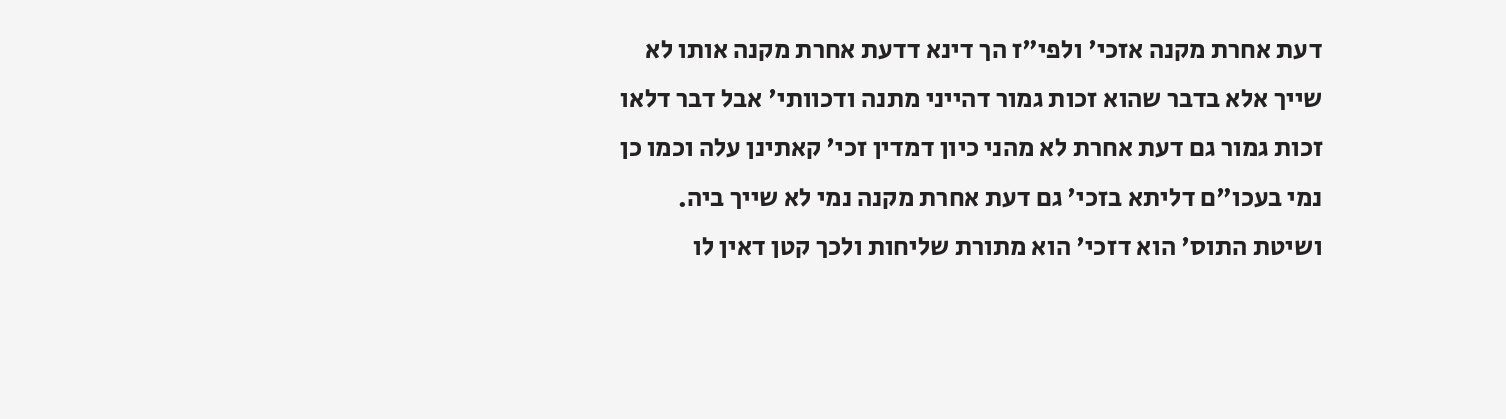דעת אחרת מקנה אזכי' ולפי"ז הך דינא דדעת אחרת מקנה אותו לא שייך אלא בדבר שהוא זכות גמור דהייני מתנה ודכוותי' אבל דבר דלאו זכות גמור גם דעת אחרת לא מהני כיון דמדין זכי' קאתינן עלה וכמו כן נמי בעכו"ם דליתא בזכי' גם דעת אחרת מקנה נמי לא שייך ביה. ושיטת התוס' הוא דזכי' הוא מתורת שליחות ולכך קטן דאין לו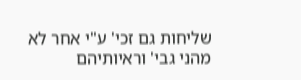שליחות גם זכי' ע"י אחר לא מהני גבי' וראיותיהם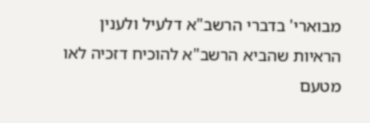מבוארי' בדברי הרשב"א דלעיל ולענין הראיות שהביא הרשב"א להוכיח דזכיה לאו מטעם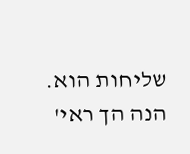שליחות הוא. הנה הך ראי'